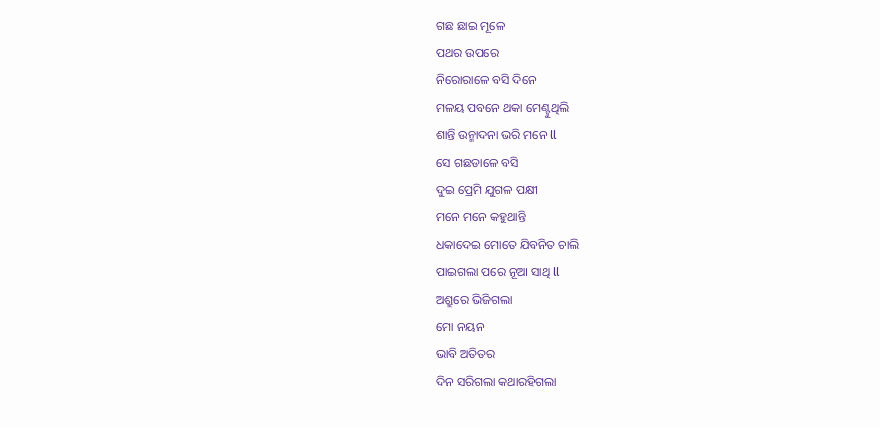ଗଛ ଛାଇ ମୂଳେ
ପଥର ଉପରେ
ନିରୋରାଳେ ବସି ଦିନେ
ମଳୟ ପବନେ ଥକା ମେଣ୍ଟୁଥିଲି
ଶାନ୍ତି ଉନ୍ମାଦନା ଭରି ମନେ ll
ସେ ଗଛଡାଳେ ବସି
ଦୁଇ ପ୍ରେମି ଯୁଗଳ ପକ୍ଷୀ
ମନେ ମନେ କହୁଥାନ୍ତି
ଧକାଦେଇ ମୋତେ ଯିବନିତ ଚାଲି
ପାଇଗଲା ପରେ ନୂଆ ସାଥି ll
ଅଶ୍ରୁରେ ଭିଜିଗଲା
ମୋ ନୟନ
ଭାବି ଅତିତର
ଦିନ ସରିଗଲା କଥାରହିଗଲା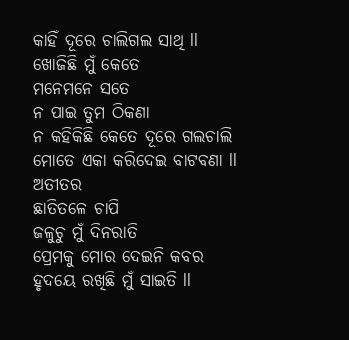କାହିଁ ଦୂରେ ଚାଲିଗଲ ସାଥି ll
ଖୋଜିଛି ମୁଁ କେତେ
ମନେମନେ ସତେ
ନ ପାଇ ତୁମ ଠିକଣା
ନ କହିକିଛି କେତେ ଦୂରେ ଗଲଚାଲି
ମୋତେ ଏକା କରିଦେଇ ବାଟବଣା ll
ଅତୀତର
ଛାତିତଳେ ଚାପି
ଜଳୁଚୁ ମୁଁ ଦିନରାତି
ପ୍ରେମକୁ ମୋର ଦେଇନି କବର
ହୃଦୟେ ରଖିଛି ମୁଁ ସାଇତି ll